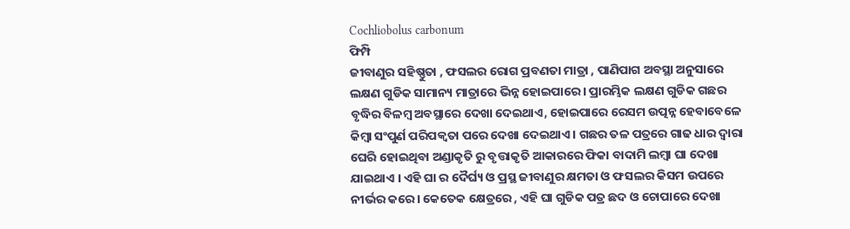Cochliobolus carbonum
ଫିମ୍ପି
ଜୀବାଣୁର ସହିଷ୍ଣୁତା , ଫସଲର ରୋଗ ପ୍ରବଣତା ମାତ୍ରା , ପାଣିପାଗ ଅବସ୍ଥା ଅନୁସାରେ ଲକ୍ଷଣ ଗୁଡିକ ସାମାନ୍ୟ ମାତ୍ରାରେ ଭିନ୍ନ ହୋଇପାରେ । ପ୍ରାରମ୍ଭିକ ଲକ୍ଷଣ ଗୁଡିକ ଗଛର ବୃଦ୍ଧିର ବିଳମ୍ବ ଅବସ୍ଥାରେ ଦେଖା ଦେଇଥାଏ, ହୋଇପାରେ ରେସମ ଉତ୍ପନ୍ନ ହେବାବେଳେ କିମ୍ବା ସଂପୁର୍ଣ ପରିପକ୍ୱତା ପରେ ଦେଖା ଦେଇଥାଏ । ଗଛର ତଳ ପତ୍ରରେ ଗାଢ ଧାର ଦ୍ୱାରା ଘେରି ହୋଇଥିବା ଅଣ୍ଡାକୃତି ରୁ ବୃତ୍ତାକୃତି ଆକାରରେ ଫିକା ବାଦାମି ଲମ୍ବା ଘା ଦେଖା ଯାଇଥାଏ । ଏହି ଘା ର ଦୈର୍ଘ୍ୟ ଓ ପ୍ରସ୍ଥ ଜୀବାଣୁର କ୍ଷମତା ଓ ଫସଲର କିସମ ଉପରେ ନୀର୍ଭର କରେ । କେତେକ କ୍ଷେତ୍ରରେ , ଏହି ଘା ଗୁଡିକ ପତ୍ର ଛଦ ଓ ଚୋପାରେ ଦେଖା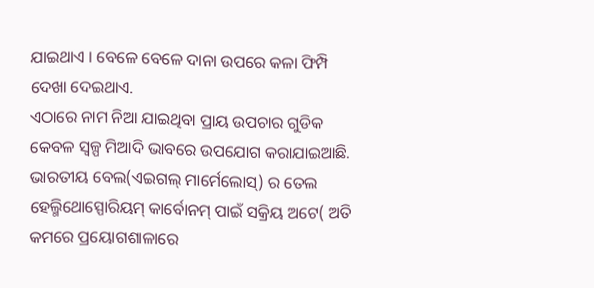ଯାଇଥାଏ । ବେଳେ ବେଳେ ଦାନା ଉପରେ କଳା ଫିମ୍ପି ଦେଖା ଦେଇଥାଏ.
ଏଠାରେ ନାମ ନିଆ ଯାଇଥିବା ପ୍ରାୟ ଉପଚାର ଗୁଡିକ କେବଳ ସ୍ୱଳ୍ପ ମିଆଦି ଭାବରେ ଉପଯୋଗ କରାଯାଇଆଛି. ଭାରତୀୟ ବେଲ(ଏଇଗଲ୍ ମାର୍ମେଲୋସ୍) ର ତେଲ ହେଲ୍ମିଥୋସ୍ପୋରିୟମ୍ କାର୍ବୋନମ୍ ପାଇଁ ସକ୍ରିୟ ଅଟେ( ଅତି କମରେ ପ୍ରୟୋଗଶାଳାରେ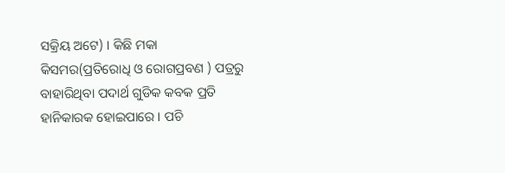ସକ୍ରିୟ ଅଟେ) । କିଛି ମକା କିସମର(ପ୍ରତିରୋଧି ଓ ରୋଗପ୍ରବଣ ) ପତ୍ରରୁ ବାହାରିଥିବା ପଦାର୍ଥ ଗୁଡିକ କବକ ପ୍ରତି ହାନିକାରକ ହୋଇପାରେ । ପଚି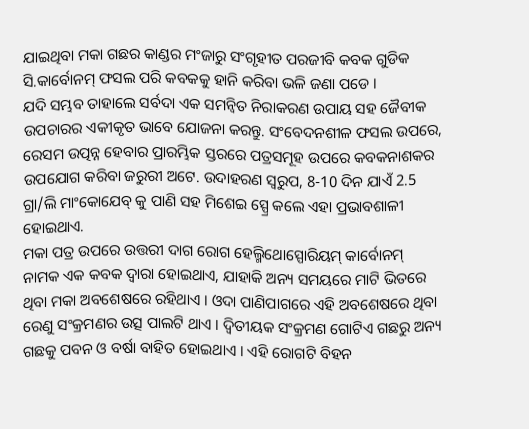ଯାଇଥିବା ମକା ଗଛର କାଣ୍ଡର ମଂଜାରୁ ସଂଗୃହୀତ ପରଜୀବି କବକ ଗୁଡିକ ସି.କାର୍ବୋନମ୍ ଫସଲ ପରି କବକକୁ ହାନି କରିବା ଭଳି ଜଣା ପଡେ ।
ଯଦି ସମ୍ଭବ ତାହାଲେ ସର୍ବଦା ଏକ ସମନ୍ଵିତ ନିରାକରଣ ଉପାୟ ସହ ଜୈବୀକ ଉପଚାରର ଏକୀକୃତ ଭାବେ ଯୋଜନା କରନ୍ତୁ. ସଂବେଦନଶୀଳ ଫସଲ ଉପରେ, ରେସମ ଉତ୍ପନ୍ନ ହେବାର ପ୍ରାରମ୍ଭିକ ସ୍ତରରେ ପତ୍ରସମୂହ ଉପରେ କବକନାଶକର ଉପଯୋଗ କରିବା ଜରୁରୀ ଅଟେ. ଉଦାହରଣ ସ୍ୱରୁପ, 8-10 ଦିନ ଯାଏଁ 2.5 ଗ୍ରା/ଲି ମାଂକୋଯେବ୍ କୁ ପାଣି ସହ ମିଶେଇ ସ୍ପ୍ରେ କଲେ ଏହା ପ୍ରଭାବଶାଳୀ ହୋଇଥାଏ.
ମକା ପତ୍ର ଉପରେ ଉତ୍ତରୀ ଦାଗ ରୋଗ ହେଲ୍ମିଥୋସ୍ପୋରିୟମ୍ କାର୍ବୋନମ୍ ନାମକ ଏକ କବକ ଦ୍ୱାରା ହୋଇଥାଏ, ଯାହାକି ଅନ୍ୟ ସମୟରେ ମାଟି ଭିତରେ ଥିବା ମକା ଅବଶେଷରେ ରହିଥାଏ । ଓଦା ପାଣିପାଗରେ ଏହି ଅବଶେଷରେ ଥିବା ରେଣୁ ସଂକ୍ରମଣର ଉତ୍ସ ପାଲଟି ଥାଏ । ଦ୍ଵିତୀୟକ ସଂକ୍ରମଣ ଗୋଟିଏ ଗଛରୁ ଅନ୍ୟ ଗଛକୁ ପବନ ଓ ବର୍ଷା ବାହିତ ହୋଇଥାଏ । ଏହି ରୋଗଟି ବିହନ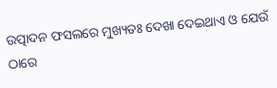ଉତ୍ପାଦନ ଫସଲରେ ମୁଖ୍ୟତଃ ଦେଖା ଦେଇଥାଏ ଓ ଯେଉଁ ଠାରେ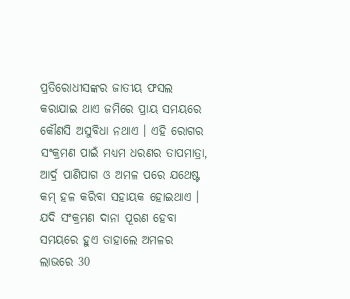ପ୍ରତିରୋଧୀସଙ୍କର ଜାତୀୟ ଫସଲ କରାଯାଇ ଥାଏ ଜମିରେ ପ୍ରାୟ ସମୟରେ କୌଣସି ଅସୁବିଧା ନଥାଏ । ଏହି ରୋଗର ସଂକ୍ରମଣ ପାଇଁ ମଧ୍ୟମ ଧରଣର ତାପମାତ୍ରା, ଆର୍ଦ୍ର ପାଣିପାଗ ଓ ଅମଳ ପରେ ଯଥେଷ୍ଟ କମ୍ ହଳ କରିବା ସହାୟକ ହୋଇଥାଏ । ଯଦି ସଂକ୍ରମଣ ଦାନା ପୂରଣ ହେବା ସମୟରେ ହୁଏ ତାହାଲେ ଅମଳର ଲାଭରେ 30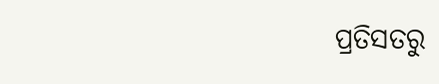ପ୍ରତିସତରୁ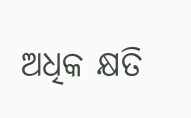ଅଧିକ କ୍ଷତି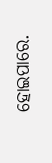ହୋଇପାରେ.